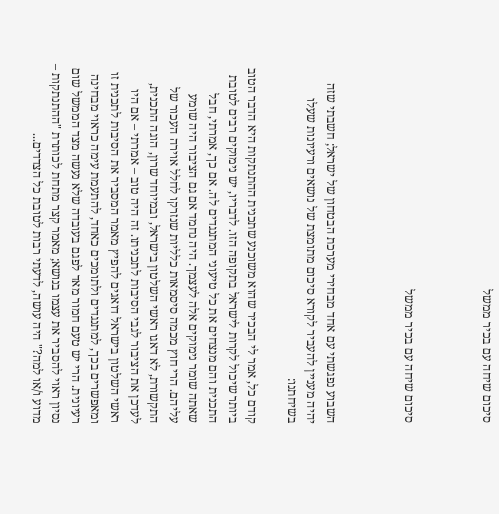סיכום שיחה עם בכיר ממשל



סיכום שיחה עם בכיר ממשל



השבוע נפגשתי עם אחד מבחירי מערכת הבטחון של ישראל; חשבתי שזה יהיה מעניין להעביר לקורא סיכום מתומצת של נושאים ורעיונות שעלו בשיחתנו:

קודם כל, אמר לי הבכיר שהוא משוכנע שתכנית ההתנתקות היא הדבר הטוב ביותר שיכול לקרות לישראל בתקופה הזו. לדבריו, יש נימוקים רבים לטובת התכנית והם מנצחים את כל טיעוני המתנגדים לה. אם כך, אמרתי, חבל שאתה שומר נימוקים אלה לעצמך. היה נחמד אם גם הציבור היה שומע עליהם. הרי חוץ מכמה סיסמאות כלליות שנזרקו לחלל אוירה העכור של התקשורת, לא דאגו ראשי השלטון בישראל, ובמיוחד שרון, הוגה התכנית, לעדכן את הציבור לגבי הסיבות לתכניתו. זה היה טוב – אמרתי – אם היו ראשי השלטון בישראל דואגים להפיץ מאמר המסביר את הסיבות לתכנית זו ומאפשרים בכך, למתנגדים ולתומכים כאחד, להתעמת עימה כראוי מבחינה רעיונית. הרי יש טעם חמור מאד לפגם בעובדה שלא נעשה מצד הממשל שום נסיון ראוי להסביר את עצמו בנושא; מאמר קצר מתחת לכותרת "ההתנתקות – מדוע ו/או למה?" היה עושה, לדעתי רבות לטובת כל הצדדים...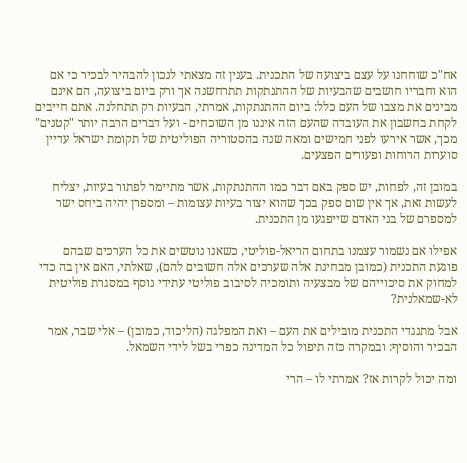אח"כ שוחחנו על עצם ביצועה של התכנית. בענין זה מצאתי לנכון להבהיר לבכיר כי אם הוא וחבריו חושבים שהבעיות של ההתנתקות תתרחשנה אך ורק ביום ביצועה, הם אינם מבינים את מצבו של העם כלל: ביום ההתנתקות, אמרתי, הבעיות רק תתחלנה. אתם חייבים לקחת בחשבון את העובדה שהעם הזה איננו מן השוכחים - ועל דברים הרבה יותר "קטנים" מכך, אשר אירעו לפני חמישים ומאה שנה בהסטוריה הפוליטית של תקומת ישראל עדיין סוערות הרוחות ופעורים הפצעים.

במובן זה, לפחות, יש ספק באם דבר כמו ההתנתקות, אשר מתיימר לפתור בעיות, יצליח לעשות זאת, אך אין שום ספק בכך שהוא יצור בעיות עצומות – ומספרן יהיה ביחס ישר למספרם של בני האדם שייפגעו מן התכנית.

אפילו אם נשמור עצמנו בתחום הריאל-פוליטי, כשאנו נוטשים את כל הערכים שבהם פוגעת התכנית (כמובן מבחינת אלה שערכים אלה חשובים להם), שאלתי, האם אין בה כדי למחוק את סיכוייהם של מבצעיה ותומכיה לסיבוב פוליטי עתידי נוסף במסגרת פוליטית לא-שמאלנית?

אבל מתנגדי התכנית מובילים את העם – ואת המפלגה (הליכוד, כמובן) – אלי שבר, אמר הבכיר והוסיף: ובמקרה כזה תיפול כל המדינה כפרי בשל לידי השמאל.

ומה יכול לקרות אז? אמרתי לו – הרי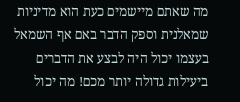מה שאתם מיישמים כעת הוא מדיניות שמאלנית וספק הדבר באם אף השמאל בעצמו יכול היה לבצע את הדברים ביעילות גדולה יותר מכם! מה יכול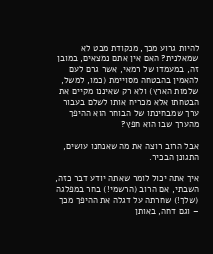להיות גרוע מכך, מנקודת מבט לא שמאלנית? האם אין אתם נמצאים, במובן זה, במעמדו של רמאי, אשר גרם לעם להאמין בהבטחה מסויימת (כמו, למשל, שלמות הארץ) ולא רק שאיננו מקיים את הבטחתו אלא מכריח אותו לשלם בעבור ערך שמבחינתו של הבוחר הוא ההיפך מהערך שבו הוא חפץ?

אבל הרוב רוצה את מה שאנחנו עושים, התגונן הבכיר.

איך אתה יכול לומר שאתה יודע דבר כזה, השבתי, אם הרוב (הרשמי!) בחר במפלגה (שלך!) שחרתה על דגלה את ההיפך מכך – וגם דחה, באותן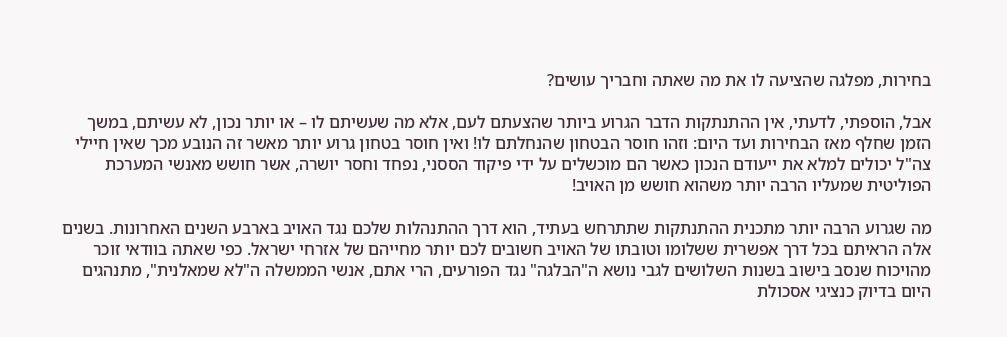בחירות, מפלגה שהציעה לו את מה שאתה וחבריך עושים?

אבל, הוספתי, לדעתי, אין ההתנתקות הדבר הגרוע ביותר שהצעתם לעם, אלא מה שעשיתם לו – או יותר נכון, לא עשיתם, במשך הזמן שחלף מאז הבחירות ועד היום: וזהו חוסר הבטחון שהנחלתם לו! ואין חוסר בטחון גרוע יותר מאשר זה הנובע מכך שאין חיילי צה"ל יכולים למלא את ייעודם הנכון כאשר הם מוכשלים על ידי פיקוד הססני, נפחד וחסר יושרה, אשר חושש מאנשי המערכת הפוליטית שמעליו הרבה יותר משהוא חושש מן האויב!

מה שגרוע הרבה יותר מתכנית ההתנתקות שתתרחש בעתיד, הוא דרך ההתנהלות שלכם נגד האויב בארבע השנים האחרונות. בשנים אלה הראיתם בכל דרך אפשרית ששלומו וטובתו של האויב חשובים לכם יותר מחייהם של אזרחי ישראל. כפי שאתה בוודאי זוכר מהויכוח שנסב בישוב בשנות השלושים לגבי נושא ה"הבלגה" נגד הפורעים, הרי אתם, אנשי הממשלה ה"לא שמאלנית", מתנהגים היום בדיוק כנציגי אסכולת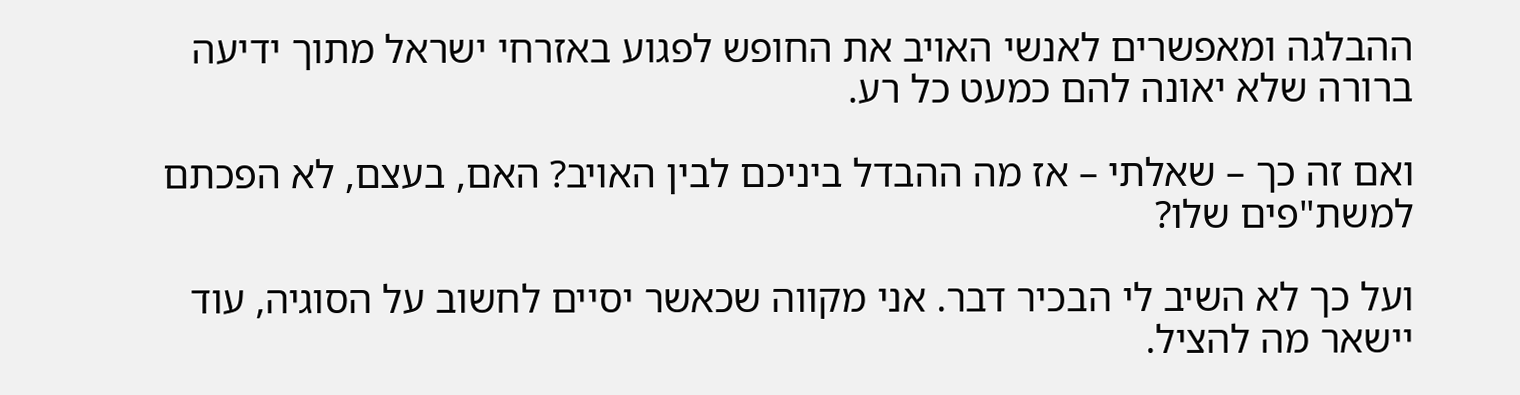ההבלגה ומאפשרים לאנשי האויב את החופש לפגוע באזרחי ישראל מתוך ידיעה ברורה שלא יאונה להם כמעט כל רע.

ואם זה כך – שאלתי – אז מה ההבדל ביניכם לבין האויב? האם, בעצם, לא הפכתם למשת"פים שלו?

ועל כך לא השיב לי הבכיר דבר. אני מקווה שכאשר יסיים לחשוב על הסוגיה, עוד יישאר מה להציל.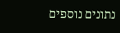נתונים נוספים